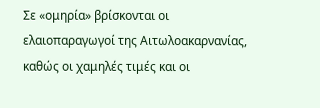Σε «ομηρία» βρίσκονται οι ελαιοπαραγωγοί της Αιτωλοακαρνανίας, καθώς οι χαμηλές τιμές και οι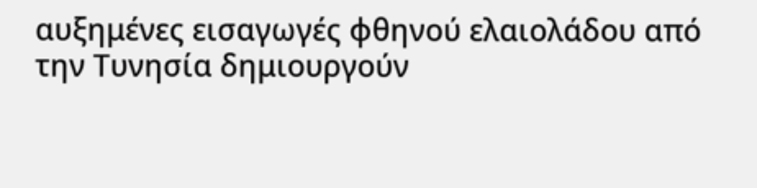αυξημένες εισαγωγές φθηνού ελαιολάδου από την Τυνησία δημιουργούν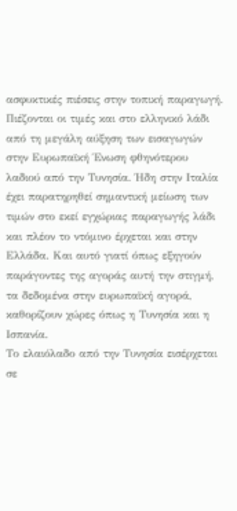ασφυκτικές πιέσεις στην τοπική παραγωγή.
Πιέζονται οι τιμές και στο ελληνικό λάδι από τη μεγάλη αύξηση των εισαγωγών στην Ευρωπαϊκή Ένωση φθηνότερου λαδιού από την Τυνησία. Ήδη στην Ιταλία έχει παρατηρηθεί σημαντική μείωση των τιμών στο εκεί εγχώριας παραγωγής λάδι και πλέον το ντόμινο έρχεται και στην Ελλάδα. Και αυτό γιατί όπως εξηγούν παράγοντες της αγοράς αυτή την στιγμή, τα δεδομένα στην ευρωπαϊκή αγορά, καθορίζουν χώρες όπως η Τυνησία και η Ισπανία.
Το ελαιόλαδο από την Τυνησία εισέρχεται σε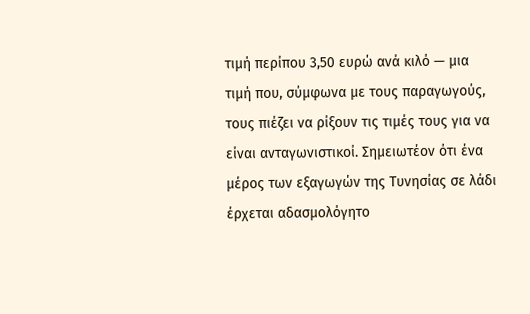τιμή περίπου 3,50 ευρώ ανά κιλό — μια τιμή που, σύμφωνα με τους παραγωγούς, τους πιέζει να ρίξουν τις τιμές τους για να είναι ανταγωνιστικοί. Σημειωτέον ότι ένα μέρος των εξαγωγών της Τυνησίας σε λάδι έρχεται αδασμολόγητο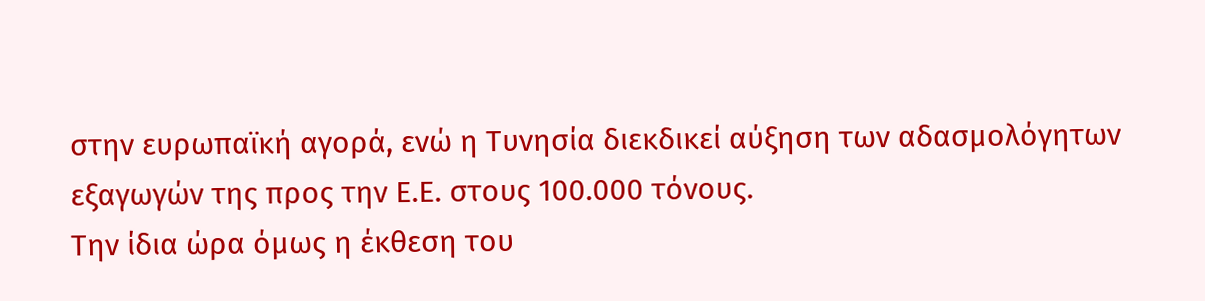στην ευρωπαϊκή αγορά, ενώ η Τυνησία διεκδικεί αύξηση των αδασμολόγητων εξαγωγών της προς την Ε.Ε. στους 100.000 τόνους.
Την ίδια ώρα όμως η έκθεση του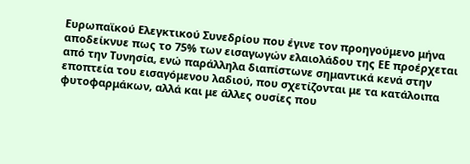Ευρωπαϊκού Ελεγκτικού Συνεδρίου που έγινε τον προηγούμενο μήνα αποδείκνυε πως το 75% των εισαγωγών ελαιολάδου της ΕΕ προέρχεται από την Τυνησία, ενώ παράλληλα διαπίστωνε σημαντικά κενά στην εποπτεία του εισαγόμενου λαδιού, που σχετίζονται με τα κατάλοιπα φυτοφαρμάκων, αλλά και με άλλες ουσίες που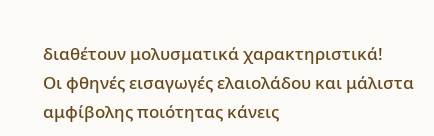διαθέτουν μολυσματικά χαρακτηριστικά!
Οι φθηνές εισαγωγές ελαιολάδου και μάλιστα αμφίβολης ποιότητας κάνεις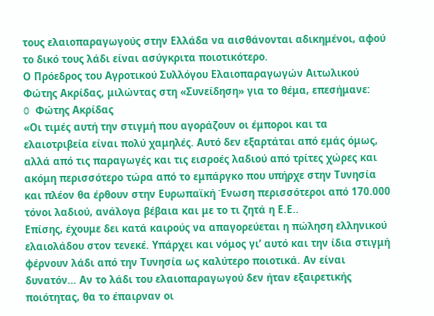τους ελαιοπαραγωγούς στην Ελλάδα να αισθάνονται αδικημένοι, αφού το δικό τους λάδι είναι ασύγκριτα ποιοτικότερο.
Ο Πρόεδρος του Αγροτικού Συλλόγου Ελαιοπαραγωγών Αιτωλικού Φώτης Ακρίδας, μιλώντας στη «Συνείδηση» για το θέμα, επεσήμανε:
O Φώτης Ακρίδας
«Οι τιμές αυτή την στιγμή που αγοράζουν οι έμποροι και τα ελαιοτριβεία είναι πολύ χαμηλές. Αυτό δεν εξαρτάται από εμάς όμως, αλλά από τις παραγωγές και τις εισροές λαδιού από τρίτες χώρες και ακόμη περισσότερο τώρα από το εμπάργκο που υπήρχε στην Τυνησία και πλέον θα έρθουν στην Ευρωπαϊκή Ένωση περισσότεροι από 170.000 τόνοι λαδιού, ανάλογα βέβαια και με το τι ζητά η Ε.Ε..
Επίσης, έχουμε δει κατά καιρούς να απαγορεύεται η πώληση ελληνικού ελαιολάδου στον τενεκέ. Υπάρχει και νόμος γι’ αυτό και την ίδια στιγμή φέρνουν λάδι από την Τυνησία ως καλύτερο ποιοτικά. Αν είναι δυνατόν… Αν το λάδι του ελαιοπαραγωγού δεν ήταν εξαιρετικής ποιότητας, θα το έπαιρναν οι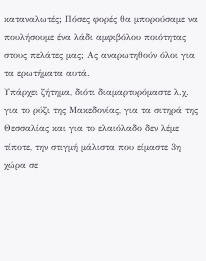καταναλωτές; Πόσες φορές θα μπορούσαμε να πουλήσουμε ένα λάδι αμφιβόλου ποιότητας στους πελάτες μας; Ας αναρωτηθούν όλοι για τα ερωτήματα αυτά.
Υπάρχει ζήτημα, διότι διαμαρτυρόμαστε λ.χ. για το ρύζι της Μακεδονίας, για τα σιτηρά της Θεσσαλίας και για το ελαιόλαδο δεν λέμε τίποτε, την στιγμή μάλιστα που είμαστε 3η χώρα σε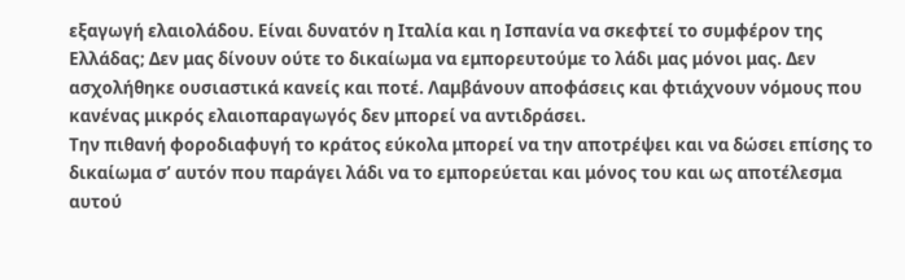εξαγωγή ελαιολάδου. Είναι δυνατόν η Ιταλία και η Ισπανία να σκεφτεί το συμφέρον της Ελλάδας; Δεν μας δίνουν ούτε το δικαίωμα να εμπορευτούμε το λάδι μας μόνοι μας. Δεν ασχολήθηκε ουσιαστικά κανείς και ποτέ. Λαμβάνουν αποφάσεις και φτιάχνουν νόμους που κανένας μικρός ελαιοπαραγωγός δεν μπορεί να αντιδράσει.
Την πιθανή φοροδιαφυγή το κράτος εύκολα μπορεί να την αποτρέψει και να δώσει επίσης το δικαίωμα σ’ αυτόν που παράγει λάδι να το εμπορεύεται και μόνος του και ως αποτέλεσμα αυτού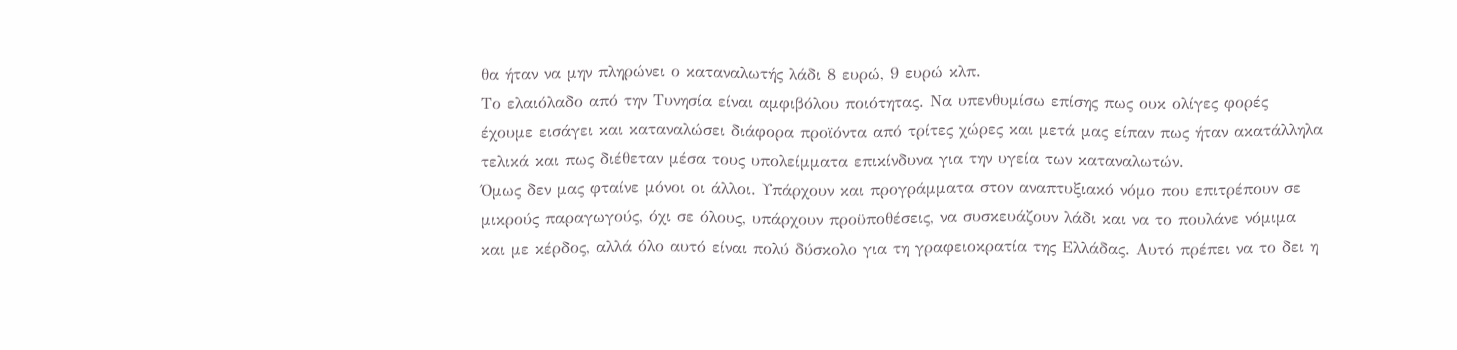θα ήταν να μην πληρώνει ο καταναλωτής λάδι 8 ευρώ, 9 ευρώ κλπ.
Το ελαιόλαδο από την Τυνησία είναι αμφιβόλου ποιότητας. Να υπενθυμίσω επίσης πως ουκ ολίγες φορές έχουμε εισάγει και καταναλώσει διάφορα προϊόντα από τρίτες χώρες και μετά μας είπαν πως ήταν ακατάλληλα τελικά και πως διέθεταν μέσα τους υπολείμματα επικίνδυνα για την υγεία των καταναλωτών.
Όμως δεν μας φταίνε μόνοι οι άλλοι. Υπάρχουν και προγράμματα στον αναπτυξιακό νόμο που επιτρέπουν σε μικρούς παραγωγούς, όχι σε όλους, υπάρχουν προϋποθέσεις, να συσκευάζουν λάδι και να το πουλάνε νόμιμα και με κέρδος, αλλά όλο αυτό είναι πολύ δύσκολο για τη γραφειοκρατία της Ελλάδας. Αυτό πρέπει να το δει η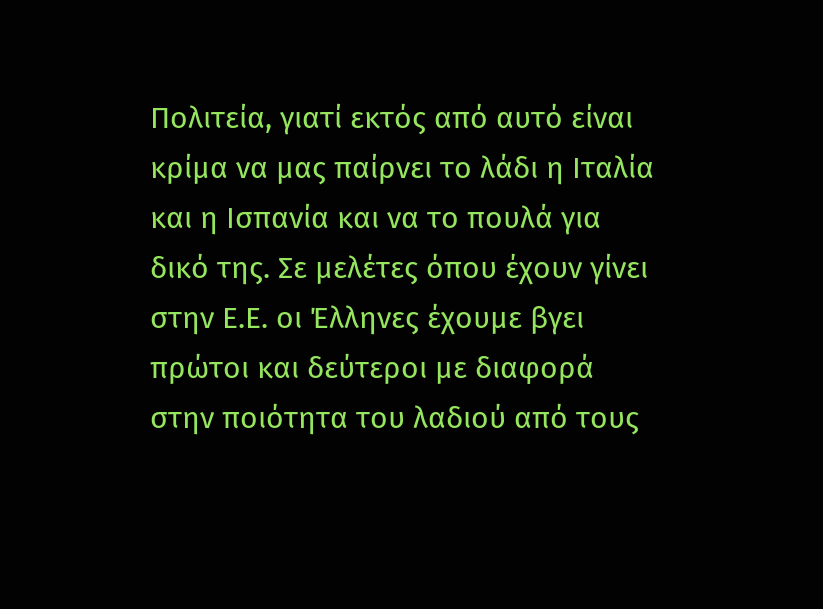Πολιτεία, γιατί εκτός από αυτό είναι κρίμα να μας παίρνει το λάδι η Ιταλία και η Ισπανία και να το πουλά για δικό της. Σε μελέτες όπου έχουν γίνει στην Ε.Ε. οι Έλληνες έχουμε βγει πρώτοι και δεύτεροι με διαφορά στην ποιότητα του λαδιού από τους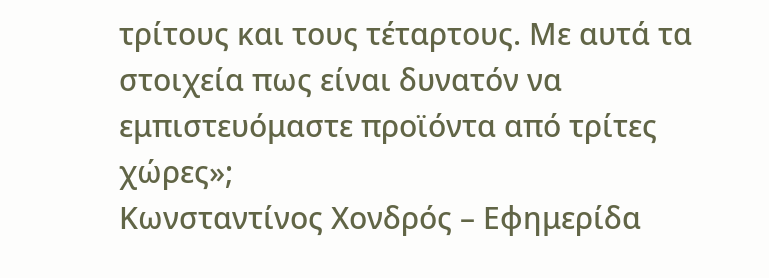τρίτους και τους τέταρτους. Με αυτά τα στοιχεία πως είναι δυνατόν να εμπιστευόμαστε προϊόντα από τρίτες χώρες»;
Κωνσταντίνος Χονδρός – Εφημερίδα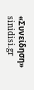«Συνείδηση»
sinidisi.gr